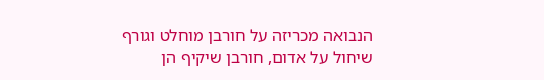הנבואה מכריזה על חורבן מוחלט וגורף שיחול על אדום, חורבן שיקיף הן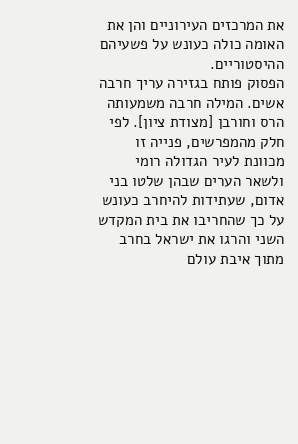את המרכזים העירוניים והן את האומה כולה כעונש על פשעיהם ההיסטוריים.
הפסוק פותח בגזירה עריך חרבה אשים. המילה חרבה משמעותה הרס וחורבן [מצודת ציון]. לפי חלק מהמפרשים, פנייה זו מכוונת לעיר הגדולה רומי ולשאר הערים שבהן שלטו בני אדום, שעתידות להיחרב כעונש על כך שהחריבו את בית המקדש השני והרגו את ישראל בחרב מתוך איבת עולם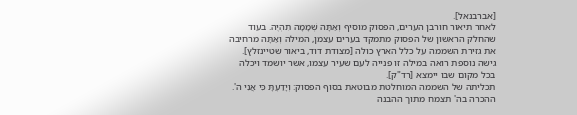[אברבנאל].
לאחר תיאור חורבן הערים, הפסוק מוסיף וְאַתָּה שְׁמָמָה תִהְיֶה. בעוד שהחלק הראשון של הפסוק מתמקד בערים עצמן, המילה וְאַתָּה מרחיבה את גזירת השממה על כלל הארץ כולה [מצודת דוד, ביאור שטיינזלץ]. גישה נוספת רואה במילה זו פנייה לעם שעיר עצמו, אשר יושמד ויכלה בכל מקום שבו יימצא [רד"ק].
תכליתה של השממה המוחלטת מבוטאת בסוף הפסוק: וְיָדַעְתָּ כִּי אֲנִי ה'. ההכרה בה' תצמח מתוך ההבנה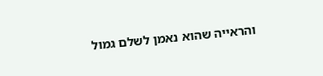והראייה שהוא נאמן לשלם גמול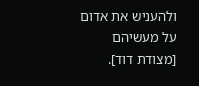ולהעניש את אדום על מעשיהם [מצודת דוד].